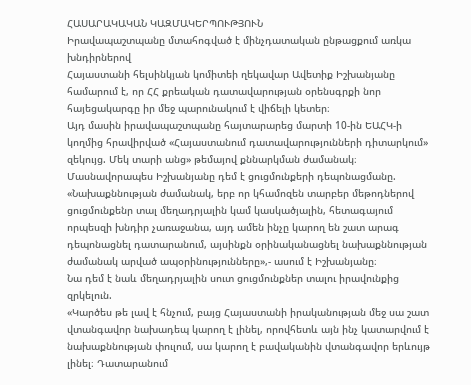ՀԱՍԱՐԱԿԱԿԱՆ ԿԱԶՄԱԿԵՐՊՈՒԹՅՈՒՆ
Իրավապաշտպանը մտահոգված է մինչդատական ընթացքում առկա խնդիրներով
Հայաստանի հելսինկյան կոմիտեի ղեկավար Ավետիք Իշխանյանը համարում է, որ ՀՀ քրեական դատավարության օրենսգրքի նոր հայեցակարգը իր մեջ պարունակում է վիճելի կետեր։
Այդ մասին իրավապաշտպանը հայտարարեց մարտի 10-ին ԵԱՀԿ-ի կողմից հրավիրված «Հայաստանում դատավարությունների դիտարկում» զեկույց. Մեկ տարի անց» թեմայով քննարկման ժամանակ։
Մասնավորապես Իշխանյանը դեմ է ցուցմունքերի դեպոնացմանը.
«Նախաքննության ժամանակ, երբ որ կհամոզեն տարբեր մեթոդներով ցուցմունքենր տալ մեղադրյալին կամ կասկածյալին, հետագայում որպեսզի խնդիր չառաջանա, այդ ամեն ինչը կարող են շատ արագ դեպոնացնել դատարանում, այսինքն օրինականացնել նախաքննության ժամանակ արված ապօրինությունները»,- ասում է Իշխանյանը։
Նա դեմ է նաև մեղադրյալին սուտ ցուցմունքներ տալու իրավունքից զրկելուն.
«Կարծես թե լավ է հնչում, բայց Հայաստանի իրականության մեջ սա շատ վտանգավոր նախադեպ կարող է լինել, որովհետև այն ինչ կատարվում է նախաքննության փուլում, սա կարող է բավականին վտանգավոր երևույթ լինել։ Դատարանում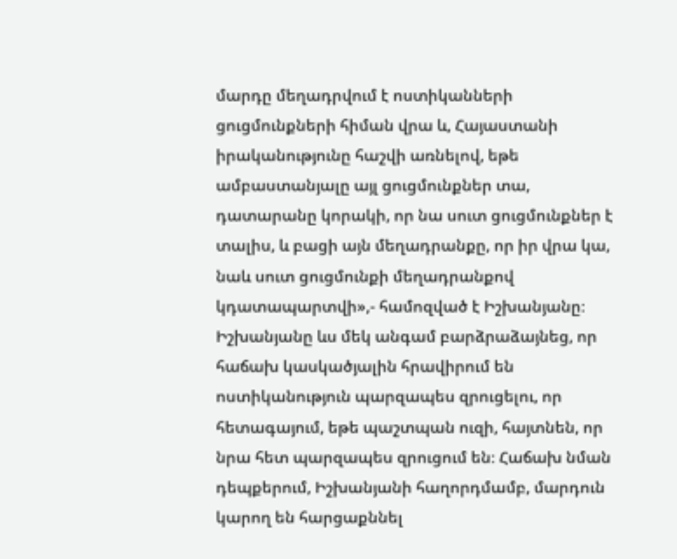մարդը մեղադրվում է ոստիկանների ցուցմունքների հիման վրա և, Հայաստանի իրականությունը հաշվի առնելով, եթե ամբաստանյալը այլ ցուցմունքներ տա, դատարանը կորակի, որ նա սուտ ցուցմունքներ է տալիս, և բացի այն մեղադրանքը, որ իր վրա կա, նաև սուտ ցուցմունքի մեղադրանքով կդատապարտվի»,- համոզված է Իշխանյանը։
Իշխանյանը ևս մեկ անգամ բարձրաձայնեց, որ հաճախ կասկածյալին հրավիրում են ոստիկանություն պարզապես զրուցելու, որ հետագայում, եթե պաշտպան ուզի, հայտնեն, որ նրա հետ պարզապես զրուցում են։ Հաճախ նման դեպքերում, Իշխանյանի հաղորդմամբ, մարդուն կարող են հարցաքննել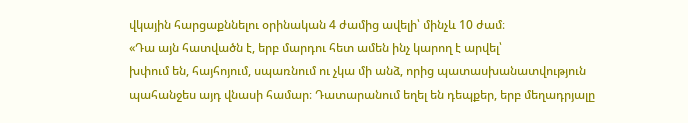վկային հարցաքննելու օրինական 4 ժամից ավելի՝ մինչև 10 ժամ։
«Դա այն հատվածն է, երբ մարդու հետ ամեն ինչ կարող է արվել՝
խփում են, հայհոյում, սպառնում ու չկա մի անձ, որից պատասխանատվություն պահանջես այդ վնասի համար։ Դատարանում եղել են դեպքեր, երբ մեղադրյալը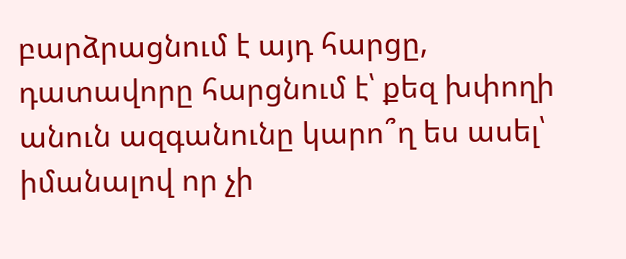բարձրացնում է այդ հարցը, դատավորը հարցնում է՝ քեզ խփողի անուն ազգանունը կարո՞ղ ես ասել՝ իմանալով որ չի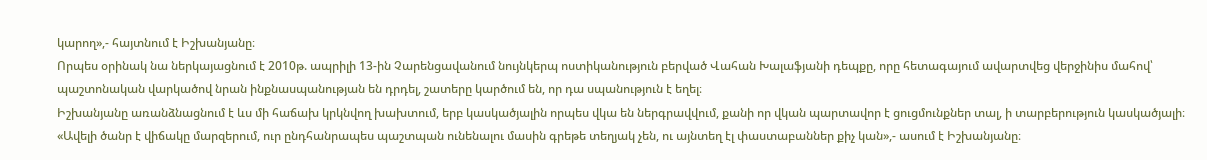կարող»,- հայտնում է Իշխանյանը։
Որպես օրինակ նա ներկայացնում է 2010թ. ապրիլի 13-ին Չարենցավանում նույնկերպ ոստիկանություն բերված Վահան Խալաֆյանի դեպքը, որը հետագայում ավարտվեց վերջինիս մահով՝ պաշտոնական վարկածով նրան ինքնասպանության են դրդել, շատերը կարծում են, որ դա սպանություն է եղել։
Իշխանյանը առանձնացնում է ևս մի հաճախ կրկնվող խախտում, երբ կասկածյալին որպես վկա են ներգրավվում, քանի որ վկան պարտավոր է ցուցմունքներ տալ, ի տարբերություն կասկածյալի։
«Ավելի ծանր է վիճակը մարզերում, ուր ընդհանրապես պաշտպան ունենալու մասին գրեթե տեղյակ չեն, ու այնտեղ էլ փաստաբաններ քիչ կան»,- ասում է Իշխանյանը։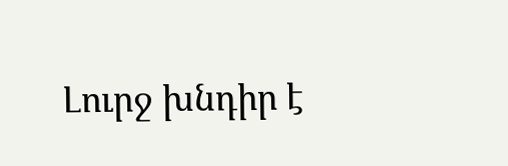Լուրջ խնդիր է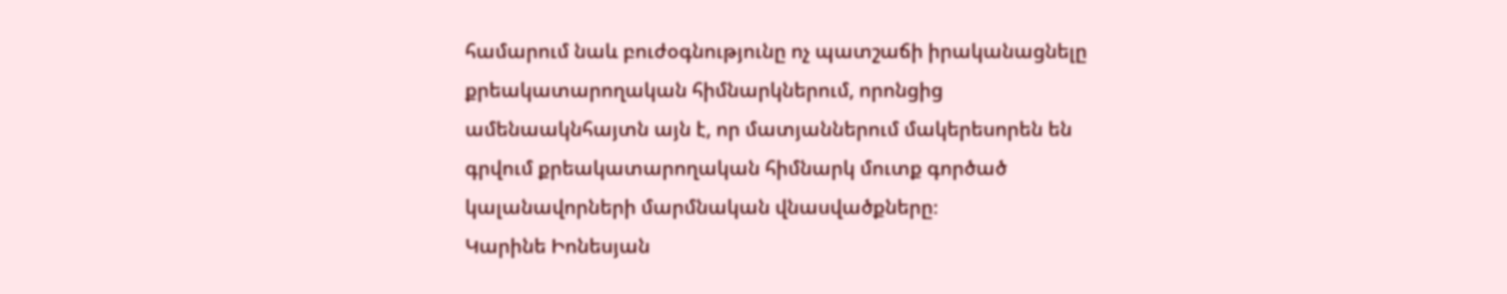համարում նաև բուժօգնությունը ոչ պատշաճի իրականացնելը քրեակատարողական հիմնարկներում, որոնցից ամենաակնհայտն այն է, որ մատյաններում մակերեսորեն են գրվում քրեակատարողական հիմնարկ մուտք գործած կալանավորների մարմնական վնասվածքները։
Կարինե Իոնեսյան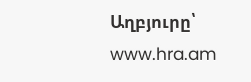Աղբյուրը՝ www.hra.am